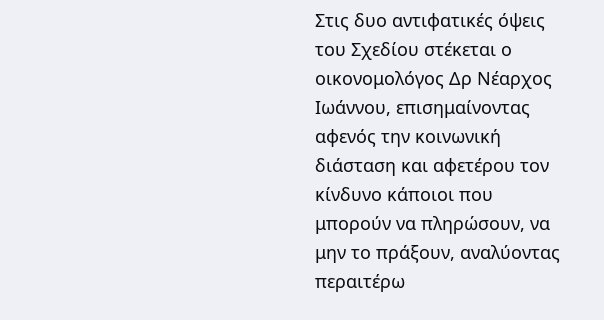Στις δυο αντιφατικές όψεις του Σχεδίου στέκεται ο οικονομολόγος Δρ Νέαρχος Ιωάννου, επισημαίνοντας αφενός την κοινωνική διάσταση και αφετέρου τον κίνδυνο κάποιοι που μπορούν να πληρώσουν, να μην το πράξουν, αναλύοντας περαιτέρω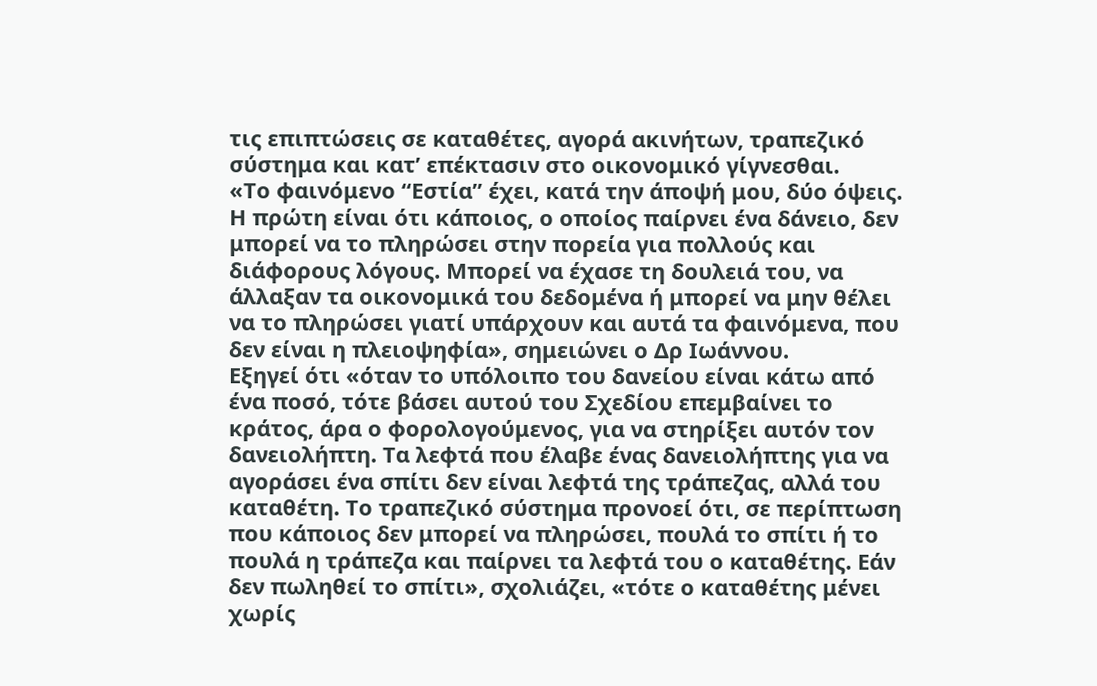τις επιπτώσεις σε καταθέτες, αγορά ακινήτων, τραπεζικό σύστημα και κατ’ επέκτασιν στο οικονομικό γίγνεσθαι.
«Το φαινόμενο “Εστία” έχει, κατά την άποψή μου, δύο όψεις. Η πρώτη είναι ότι κάποιος, ο οποίος παίρνει ένα δάνειο, δεν μπορεί να το πληρώσει στην πορεία για πολλούς και διάφορους λόγους. Μπορεί να έχασε τη δουλειά του, να άλλαξαν τα οικονομικά του δεδομένα ή μπορεί να μην θέλει να το πληρώσει γιατί υπάρχουν και αυτά τα φαινόμενα, που δεν είναι η πλειοψηφία», σημειώνει ο Δρ Ιωάννου.
Εξηγεί ότι «όταν το υπόλοιπο του δανείου είναι κάτω από ένα ποσό, τότε βάσει αυτού του Σχεδίου επεμβαίνει το κράτος, άρα ο φορολογούμενος, για να στηρίξει αυτόν τον δανειολήπτη. Τα λεφτά που έλαβε ένας δανειολήπτης για να αγοράσει ένα σπίτι δεν είναι λεφτά της τράπεζας, αλλά του καταθέτη. Το τραπεζικό σύστημα προνοεί ότι, σε περίπτωση που κάποιος δεν μπορεί να πληρώσει, πουλά το σπίτι ή το πουλά η τράπεζα και παίρνει τα λεφτά του ο καταθέτης. Εάν δεν πωληθεί το σπίτι», σχολιάζει, «τότε ο καταθέτης μένει χωρίς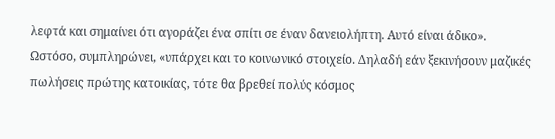λεφτά και σημαίνει ότι αγοράζει ένα σπίτι σε έναν δανειολήπτη. Αυτό είναι άδικο».
Ωστόσο, συμπληρώνει, «υπάρχει και το κοινωνικό στοιχείο. Δηλαδή εάν ξεκινήσουν μαζικές πωλήσεις πρώτης κατοικίας, τότε θα βρεθεί πολύς κόσμος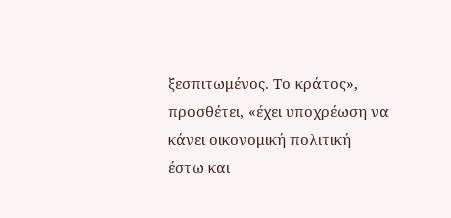ξεσπιτωμένος. Το κράτος», προσθέτει, «έχει υποχρέωση να κάνει οικονομική πολιτική έστω και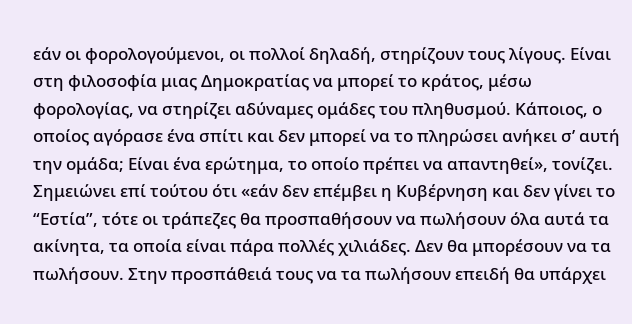εάν οι φορολογούμενοι, οι πολλοί δηλαδή, στηρίζουν τους λίγους. Είναι στη φιλοσοφία μιας Δημοκρατίας να μπορεί το κράτος, μέσω φορολογίας, να στηρίζει αδύναμες ομάδες του πληθυσμού. Κάποιος, ο οποίος αγόρασε ένα σπίτι και δεν μπορεί να το πληρώσει ανήκει σ’ αυτή την ομάδα; Είναι ένα ερώτημα, το οποίο πρέπει να απαντηθεί», τονίζει.
Σημειώνει επί τούτου ότι «εάν δεν επέμβει η Κυβέρνηση και δεν γίνει το “Εστία”, τότε οι τράπεζες θα προσπαθήσουν να πωλήσουν όλα αυτά τα ακίνητα, τα οποία είναι πάρα πολλές χιλιάδες. Δεν θα μπορέσουν να τα πωλήσουν. Στην προσπάθειά τους να τα πωλήσουν επειδή θα υπάρχει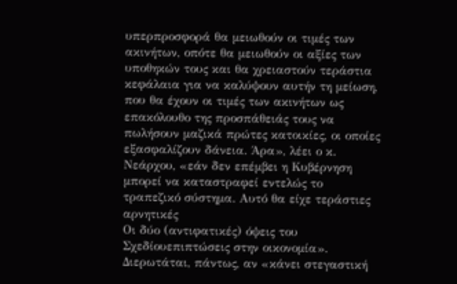υπερπροσφορά θα μειωθούν οι τιμές των ακινήτων, οπότε θα μειωθούν οι αξίες των υποθηκών τους και θα χρειαστούν τεράστια κεφάλαια για να καλύψουν αυτήν τη μείωση, που θα έχουν οι τιμές των ακινήτων ως επακόλουθο της προσπάθειάς τους να πωλήσουν μαζικά πρώτες κατοικίες, οι οποίες εξασφαλίζουν δάνεια. Άρα», λέει ο κ. Νεάρχου, «εάν δεν επέμβει η Κυβέρνηση μπορεί να καταστραφεί εντελώς το τραπεζικό σύστημα. Αυτό θα είχε τεράστιες αρνητικές
Οι δύο (αντιφατικές) όψεις του Σχεδίουεπιπτώσεις στην οικονομία».
Διερωτάται, πάντως, αν «κάνει στεγαστική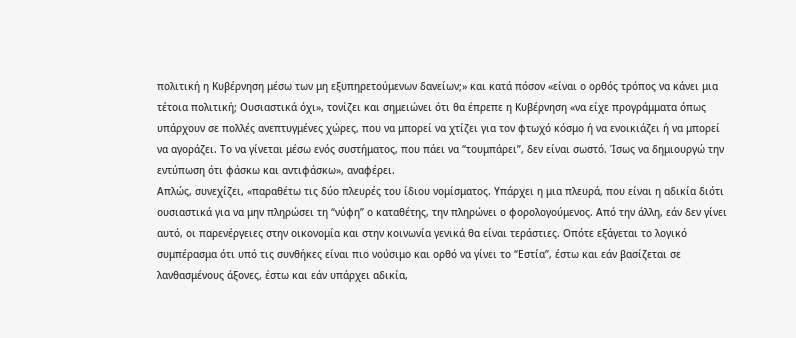πολιτική η Κυβέρνηση μέσω των μη εξυπηρετούμενων δανείων;» και κατά πόσον «είναι ο ορθός τρόπος να κάνει μια τέτοια πολιτική; Ουσιαστικά όχι», τονίζει και σημειώνει ότι θα έπρεπε η Κυβέρνηση «να είχε προγράμματα όπως υπάρχουν σε πολλές ανεπτυγμένες χώρες, που να μπορεί να χτίζει για τον φτωχό κόσμο ή να ενοικιάζει ή να μπορεί να αγοράζει. Το να γίνεται μέσω ενός συστήματος, που πάει να “τουμπάρει”, δεν είναι σωστό. Ίσως να δημιουργώ την εντύπωση ότι φάσκω και αντιφάσκω», αναφέρει.
Απλώς, συνεχίζει, «παραθέτω τις δύο πλευρές του ίδιου νομίσματος. Υπάρχει η μια πλευρά, που είναι η αδικία διότι ουσιαστικά για να μην πληρώσει τη “νύφη” ο καταθέτης, την πληρώνει ο φορολογούμενος. Από την άλλη, εάν δεν γίνει αυτό, οι παρενέργειες στην οικονομία και στην κοινωνία γενικά θα είναι τεράστιες. Οπότε εξάγεται το λογικό συμπέρασμα ότι υπό τις συνθήκες είναι πιο νούσιμο και ορθό να γίνει το “Εστία”, έστω και εάν βασίζεται σε λανθασμένους άξονες, έστω και εάν υπάρχει αδικία,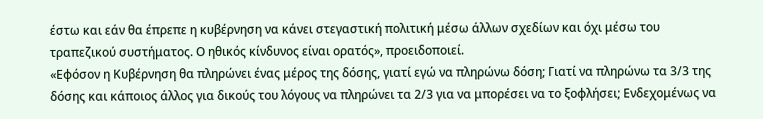έστω και εάν θα έπρεπε η κυβέρνηση να κάνει στεγαστική πολιτική μέσω άλλων σχεδίων και όχι μέσω του τραπεζικού συστήματος. Ο ηθικός κίνδυνος είναι ορατός», προειδοποιεί.
«Εφόσον η Κυβέρνηση θα πληρώνει ένας μέρος της δόσης, γιατί εγώ να πληρώνω δόση; Γιατί να πληρώνω τα 3/3 της δόσης και κάποιος άλλος για δικούς του λόγους να πληρώνει τα 2/3 για να μπορέσει να το ξοφλήσει; Ενδεχομένως να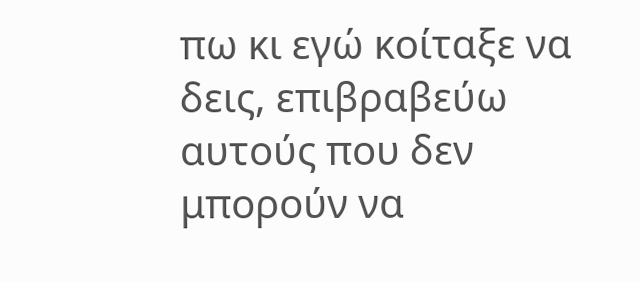πω κι εγώ κοίταξε να δεις, επιβραβεύω αυτούς που δεν μπορούν να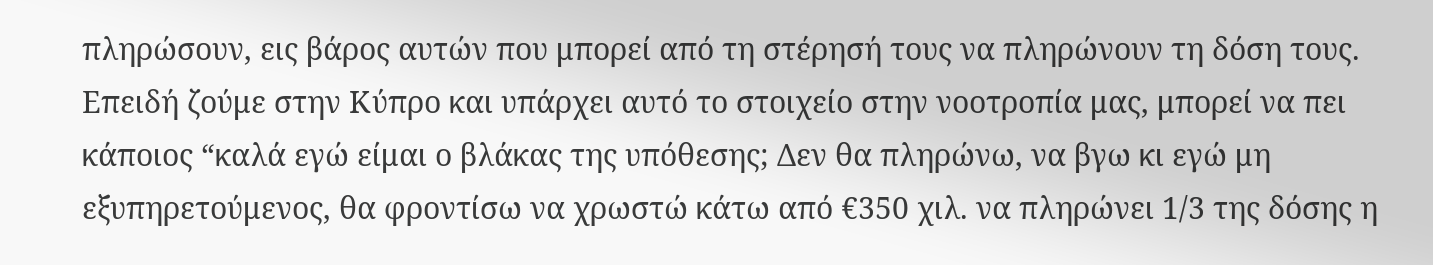πληρώσουν, εις βάρος αυτών που μπορεί από τη στέρησή τους να πληρώνουν τη δόση τους. Επειδή ζούμε στην Κύπρο και υπάρχει αυτό το στοιχείο στην νοοτροπία μας, μπορεί να πει κάποιος “καλά εγώ είμαι ο βλάκας της υπόθεσης; Δεν θα πληρώνω, να βγω κι εγώ μη εξυπηρετούμενος, θα φροντίσω να χρωστώ κάτω από €350 χιλ. να πληρώνει 1/3 της δόσης η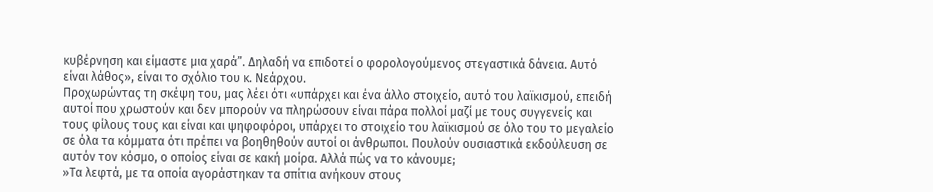κυβέρνηση και είμαστε μια χαρά”. Δηλαδή να επιδοτεί ο φορολογούμενος στεγαστικά δάνεια. Αυτό είναι λάθος», είναι το σχόλιο του κ. Νεάρχου.
Προχωρώντας τη σκέψη του, μας λέει ότι «υπάρχει και ένα άλλο στοιχείο, αυτό του λαϊκισμού, επειδή αυτοί που χρωστούν και δεν μπορούν να πληρώσουν είναι πάρα πολλοί μαζί με τους συγγενείς και τους φίλους τους και είναι και ψηφοφόροι, υπάρχει το στοιχείο του λαϊκισμού σε όλο του το μεγαλείο σε όλα τα κόμματα ότι πρέπει να βοηθηθούν αυτοί οι άνθρωποι. Πουλούν ουσιαστικά εκδούλευση σε αυτόν τον κόσμο, ο οποίος είναι σε κακή μοίρα. Αλλά πώς να το κάνουμε;
»Τα λεφτά, με τα οποία αγοράστηκαν τα σπίτια ανήκουν στους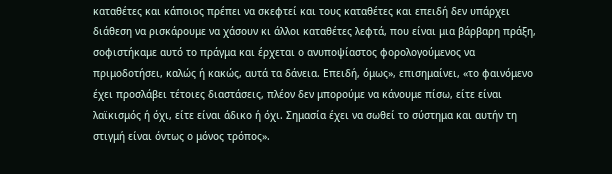καταθέτες και κάποιος πρέπει να σκεφτεί και τους καταθέτες και επειδή δεν υπάρχει διάθεση να ρισκάρουμε να χάσουν κι άλλοι καταθέτες λεφτά, που είναι μια βάρβαρη πράξη, σοφιστήκαμε αυτό το πράγμα και έρχεται ο ανυποψίαστος φορολογούμενος να πριμοδοτήσει, καλώς ή κακώς, αυτά τα δάνεια. Επειδή, όμως», επισημαίνει, «το φαινόμενο έχει προσλάβει τέτοιες διαστάσεις, πλέον δεν μπορούμε να κάνουμε πίσω, είτε είναι λαϊκισμός ή όχι, είτε είναι άδικο ή όχι. Σημασία έχει να σωθεί το σύστημα και αυτήν τη στιγμή είναι όντως ο μόνος τρόπος».